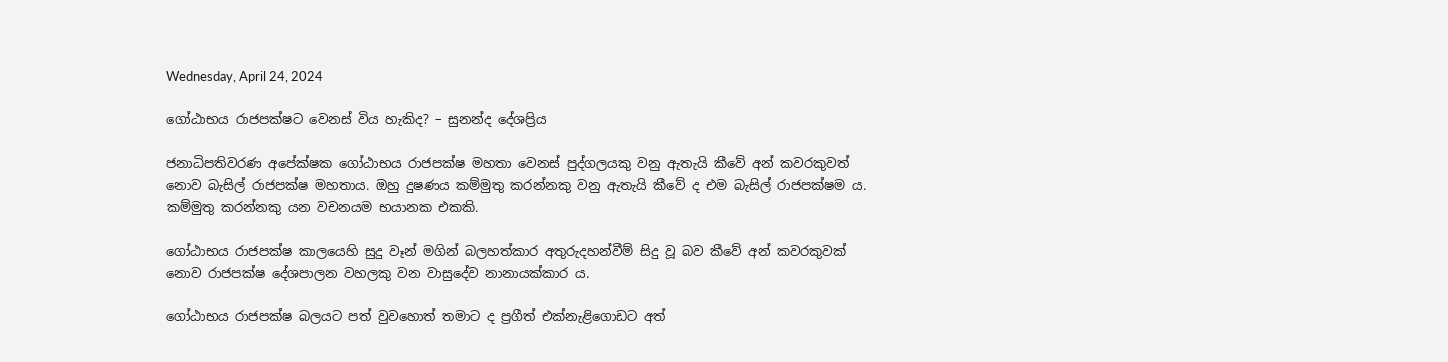Wednesday, April 24, 2024

ගෝඨාභය රාජපක්ෂට වෙනස් විය හැකිද? – සුනන්ද දේශප්‍රිය

ජනාධිපතිවරණ අපේක්ෂක ගෝඨාභය රාජපක්ෂ මහතා වෙනස් පුද්ගලයකු වනු ඇතැයි කීවේ අන් කවරකුවත් නොව බැසිල් රාජපක්ෂ මහතාය. ඔහු දුෂණය කම්මුතු කරන්නකු වනු ඇතැයි කීවේ ද එම බැසිල් රාජපක්ෂම ය. කම්මුතු කරන්නකු යන වචනයම භයානක එකකි.

ගෝඨාභය රාජපක්ෂ කාලයෙහි සුදු වෑන් මගින් බලහත්කාර අතුරුදහන්වීම් සිදු වූ බව කීවේ අන් කවරකුවක් නොව රාජපක්ෂ දේශපාලන වහලකු වන වාසුදේව නානායක්කාර ය.

ගෝඨාභය රාජපක්ෂ බලයට පත් වුවහොත් තමාට ද ප්‍රගීත් එක්නැළිගොඩට අත්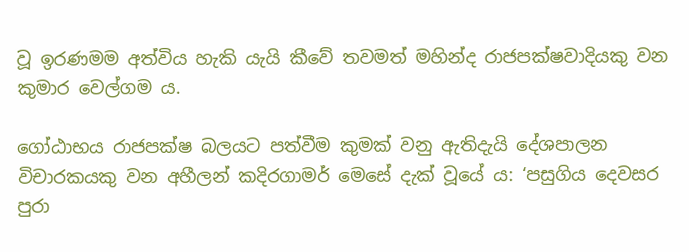වූ ඉරණමම අත්විය හැකි යැයි කීවේ තවමත් මහින්ද රාජපක්ෂවාදියකු වන කුමාර වෙල්ගම ය.

ගෝඨාභය රාජපක්ෂ බලයට පත්වීම කුමක් වනු ඇතිදැයි දේශපාලන විචාරකයකු වන අහීලන් කදිරගාමර් මෙසේ දැක් වූයේ ය: ‘පසුගිය දෙවසර පුරා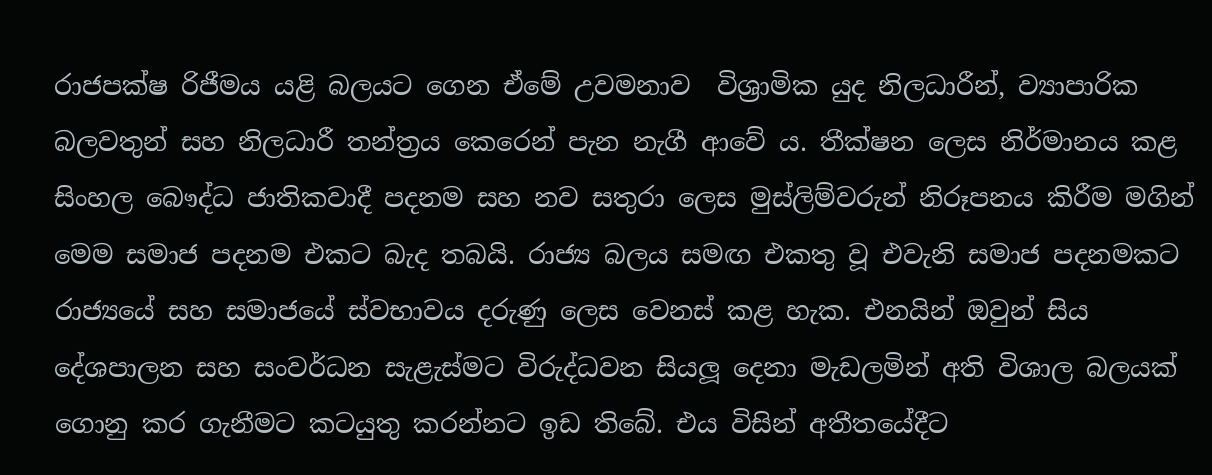රාජපක්ෂ රිජීමය යළි බලයට ගෙන ඒමේ උවමනාව  විශ්‍රාමික යුද නිලධාරීන්, ව්‍යාපාරික බලවතුන් සහ නිලධාරී තන්ත්‍රය කෙරෙන් පැන නැගී ආවේ ය. තීක්ෂන ලෙස නිර්මානය කළ සිංහල බෞද්ධ ජාතිකවාදී පදනම සහ නව සතුරා ලෙස මුස්ලිම්වරුන් නිරූපනය කිරීම මගින් මෙම සමාජ පදනම එකට බැද තබයි. රාජ්‍ය බලය සමඟ එකතු වූ එවැනි සමාජ පදනමකට රාජ්‍යයේ සහ සමාජයේ ස්වභාවය දරුණු ලෙස වෙනස් කළ හැක. එනයින් ඔවුන් සිය දේශපාලන සහ සංවර්ධන සැළැස්මට විරුද්ධවන සියලූ දෙනා මැඩලමින් අති විශාල බලයක් ගොනු කර ගැනීමට කටයුතු කරන්නට ඉඩ තිබේ. එය විසින් අතීතයේදීට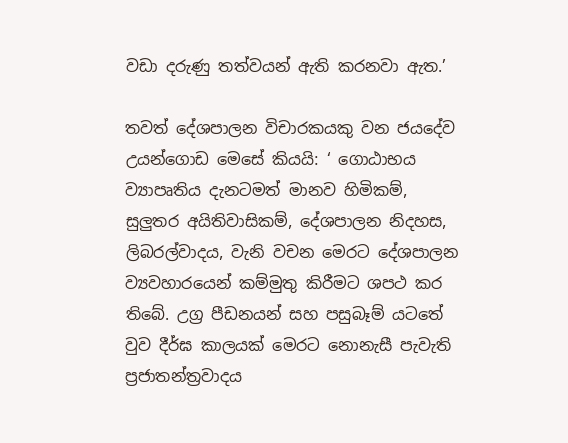වඩා දරුණු තත්වයන් ඇති කරනවා ඇත.’

තවත් දේශපාලන විචාරකයකු වන ජයදේව උයන්ගොඩ මෙසේ කියයි: ‘ ගොඨාභය ව්‍යාපෘතිය දැනටමත් මානව හිමිකම්, සුලුතර අයිතිවාසිකම්, දේශපාලන නිදහස, ලිබරල්වාදය, වැනි වචන මෙරට දේශපාලන ව්‍යවහාරයෙන් කම්මුතු කිරීමට ශපථ කර තිබේ. උග්‍ර පීඩනයන් සහ පසුබෑම් යටතේ වුව දීර්ඝ කාලයක් මෙරට නොනැසී පැවැති ප්‍රජාතන්ත්‍රවාදය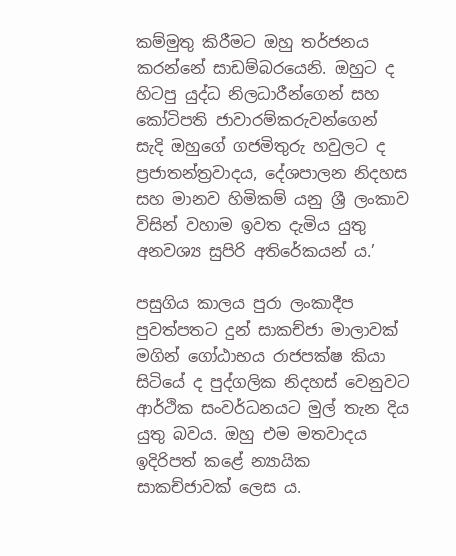කම්මුතු කිරීමට ඔහු තර්ජනය කරන්නේ සාඩම්බරයෙනි. ඔහුට ද  හිටපු යුද්ධ නිලධාරීන්ගෙන් සහ කෝටිපති ජාවාරම්කරුවන්ගෙන් සැදි ඔහුගේ ගජමිතුරු හවුලට ද  ප්‍රජාතන්ත්‍රවාදය, දේශපාලන නිදහස සහ මානව හිමිකම් යනු ශ්‍රී ලංකාව විසින් වහාම ඉවත දැමිය යුතු අනවශ්‍ය සුපිරි අතිරේකයන් ය.’

පසුගිය කාලය පුරා ලංකාදීප පුවත්පතට දුන් සාකච්ජා මාලාවක් මගින් ගෝඨාභය රාජපක්ෂ කියා සිටියේ ද පුද්ගලික නිදහස් වෙනුවට ආර්ථික සංවර්ධනයට මුල් තැන දිය යුතු බවය. ඔහු එම මතවාදය ඉදිරිපත් කළේ න්‍යායික සාකච්ජාවක් ලෙස ය.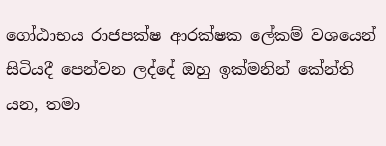ගෝඨාභය රාජපක්ෂ ආරක්ෂක ලේකම් වශයෙන් සිටියදී පෙන්වන ලද්දේ ඔහු ඉක්මනින් කේන්ති යන, තමා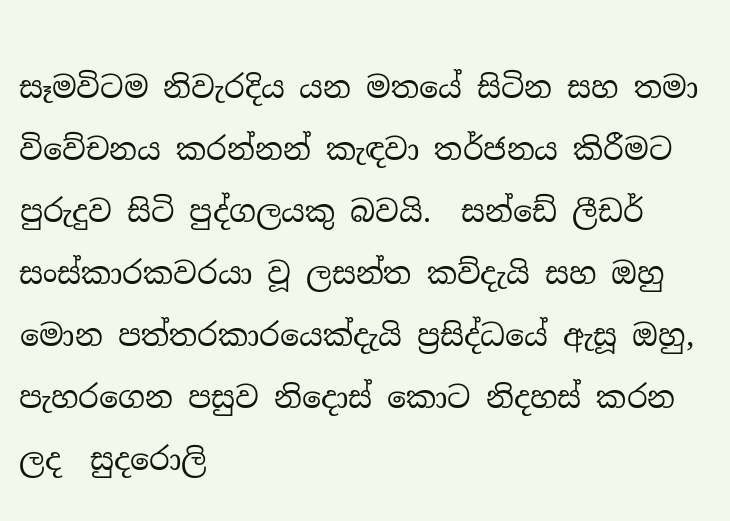සෑමවිටම නිවැරදිය යන මතයේ සිටින සහ තමා විවේචනය කරන්නන් කැඳවා තර්ජනය කිරීමට පුරුදුව සිටි පුද්ගලයකු බවයි.  සන්ඩේ ලීඩර් සංස්කාරකවරයා වූ ලසන්ත කව්දැයි සහ ඔහු මොන පත්තරකාරයෙක්දැයි ප්‍රසිද්ධයේ ඇසූ ඔහු,  පැහරගෙන පසුව නිදොස් කොට නිදහස් කරන ලද  සුදරොලි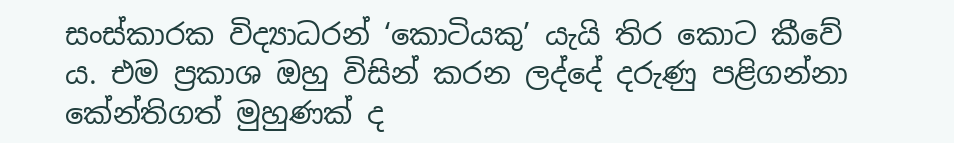සංස්කාරක විද්‍යාධරන් ‘කොටියකු’ යැයි තිර කොට කීවේ ය. එම ප්‍රකාශ ඔහු විසින් කරන ලද්දේ දරුණු පළිගන්නා කේන්තිගත් මුහුණක් ද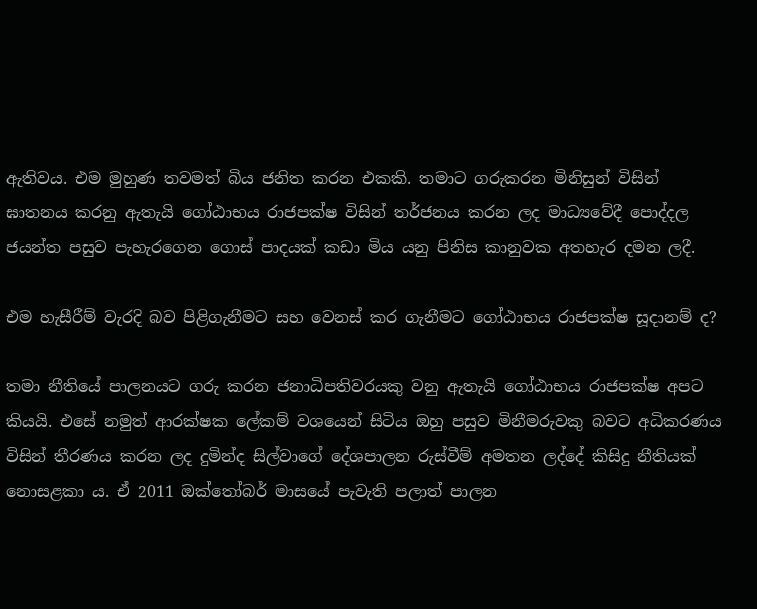ඇතිවය. එම මුහුණ තවමත් බිය ජනිත කරන එකකි. තමාට ගරුකරන මිනිසුන් විසින් ඝාතනය කරනු ඇතැයි ගෝඨාභය රාජපක්ෂ විසින් තර්ජනය කරන ලද මාධ්‍යවේදී පොද්දල ජයන්ත පසුව පැහැරගෙන ගොස් පාදයක් කඩා මිය යනු පිනිස කානුවක අතහැර දමන ලදී.

එම හැසීරීම් වැරදි බව පිළිගැනීමට සහ වෙනස් කර ගැනීමට ගෝඨාභය රාජපක්ෂ සූදානම් ද?

තමා නීතියේ පාලනයට ගරු කරන ජනාධිපතිවරයකු වනු ඇතැයි ගෝඨාභය රාජපක්ෂ අපට කියයි. එසේ නමුත් ආරක්ෂක ලේකම් වශයෙන් සිටිය ඔහු පසුව මිනීමරුවකු බවට අධිකරණය විසින් තීරණය කරන ලද දුමින්ද සිල්වාගේ දේශපාලන රුස්වීම් අමතන ලද්දේ කිසිදු නීතියක් නොසළකා ය. ඒ 2011 ඔක්තෝබර් මාසයේ පැවැති පලාත් පාලන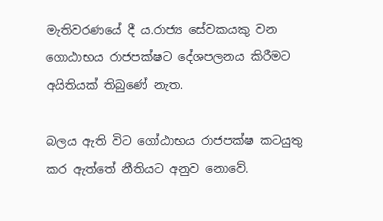මැතිවරණයේ දී ය.රාජ්‍ය සේවකයකු වන ගොඨාභය රාජපක්ෂට දේශපලනය කිරීමට අයිතියක් තිබුණේ නැත.

බලය ඇති විට ගෝඨාභය රාජපක්ෂ කටයුතු කර ඇත්තේ නීතියට අනුව නොවේ.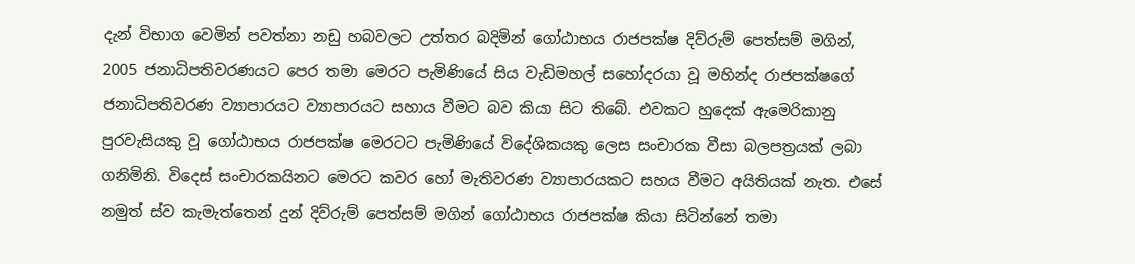දැන් විභාග වෙමින් පවත්නා නඩු හබවලට උත්තර බදිමින් ගෝඨාභය රාජපක්ෂ දිව්රුම් පෙත්සම් මගින්, 2005 ජනාධිපතිවරණයට පෙර තමා මෙරට පැමිණියේ සිය වැඩිමහල් සහෝදරයා වූ මහින්ද රාජපක්ෂගේ ජනාධිපතිවරණ ව්‍යාපාරයට ව්‍යාපාරයට සහාය වීමට බව කියා සිට තිබේ. එවකට හුදෙක් ඇමෙරිකානු පුරවැසියකු වූ ගෝඨාභය රාජපක්ෂ මෙරටට පැමිණියේ විදේශිකයකු ලෙස සංචාරක වීසා බලපත්‍රයක් ලබා ගනිමිනි. විදෙස් සංචාරකයිනට මෙරට කවර හෝ මැතිවරණ ව්‍යාපාරයකට සහය වීමට අයිතියක් නැත. එසේ නමුත් ස්ව කැමැත්තෙන් දුන් දිව්රුම් පෙත්සම් මගින් ගෝඨාභය රාජපක්ෂ කියා සිටින්නේ තමා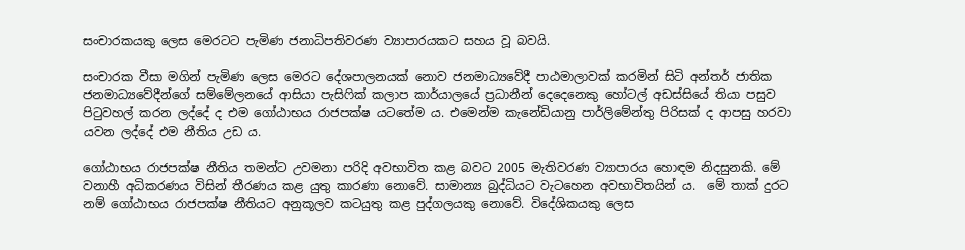සංචාරකයකු ලෙස මෙරටට පැමිණ ජනාධිපතිවරණ ව්‍යාපාරයකට සහය වූ බවයි.

සංචාරක වීසා මගින් පැමිණ ලෙස මෙරට දේශපාලනයක් නොව ජනමාධ්‍යවේදී පාඨමාලාවක් කරමින් සිටි අන්තර් ජාතික ජනමාධ්‍යවේදීන්ගේ සම්මේලනයේ ආසියා පැසිෆික් කලාප කාර්යාලයේ ප්‍රධානීන් දෙදෙනෙකු හෝටල් අඩස්සියේ තියා පසුව පිටුවහල් කරන ලද්දේ ද එම ගෝඨාභය රාජපක්ෂ යටතේම ය. එමෙන්ම කැනේඩියානු පාර්ලිමේන්තු පිරිසක් ද ආපසු හරවා යවන ලද්දේ එම නීතිය උඩ ය.

ගෝඨාභය රාජපක්ෂ නීතිය තමන්ට උවමනා පරිදි අවභාවිත කළ බවට 2005 මැතිවරණ ව්‍යාපාරය හොඳම නිදසුනකි. මේ වනාහී අධිකරණය විසින් තීරණය කළ යුතු කාරණා නොවේ. සාමාන්‍ය බුද්ධියට වැටහෙන අවභාවිතයින් ය.  මේ තාක් දුරට නම් ගෝඨාභය රාජපක්ෂ නීතියට අනුකූලව කටයුතු කළ පුද්ගලයකු නොවේ. විදේශිකයකු ලෙස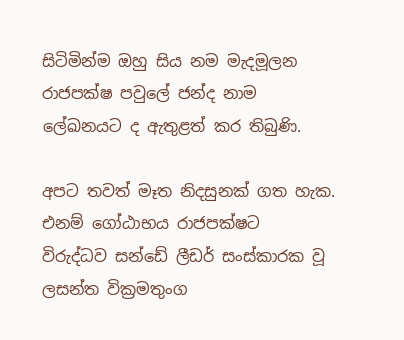සිටිමින්ම ඔහු සිය නම මැදමූලන රාජපක්ෂ පවුලේ ජන්ද නාම ලේඛනයට ද ඇතුළත් කර තිබුණි.

අපට තවත් මෑත නිදසුනක් ගත හැක. එනම් ගෝඨාභය රාජපක්ෂට  විරුද්ධව සන්ඩේ ලීඩර් සංස්කාරක වූ ලසන්ත වික්‍රමතුංග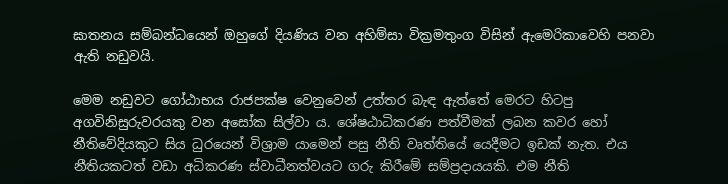ඝාතනය සම්බන්ධයෙන් ඔහුගේ දියණිය වන අහිම්සා වික්‍රමතුංග විසින් ඇමෙරිකාවෙහි පනවා ඇති නඩුවයි.

මෙම නඩුවට ගෝඨාභය රාජපක්ෂ වෙනුවෙන් උත්තර බැඳ ඇත්තේ මෙරට හිටපු අගවිනිසුරුවරයකු වන අසෝක සිල්වා ය. ශේෂඨාධිකරණ පත්වීමක් ලබන කවර හෝ නීතිවේදියකුට සිය ධුරයෙන් විශ්‍රාම යාමෙන් පසු නීති වෘත්තියේ යෙදීමට ඉඩක් නැත. එය නීතියකටත් වඩා අධිකරණ ස්වාධීනත්වයට ගරු කිරීමේ සම්ප්‍රදායයකි. එම නීති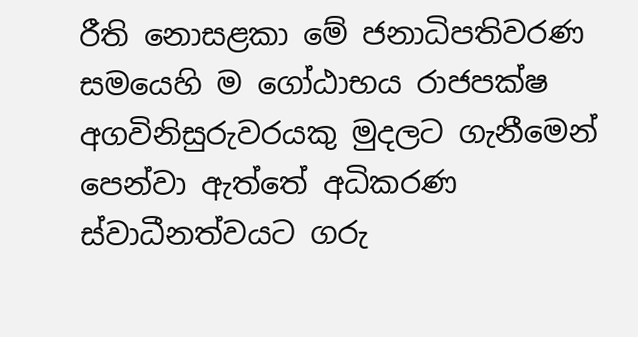රීති නොසළකා මේ ජනාධිපතිවරණ සමයෙහි ම ගෝඨාභය රාජපක්ෂ අගවිනිසුරුවරයකු මුදලට ගැනීමෙන් පෙන්වා ඇත්තේ අධිකරණ ස්වාධීනත්වයට ගරු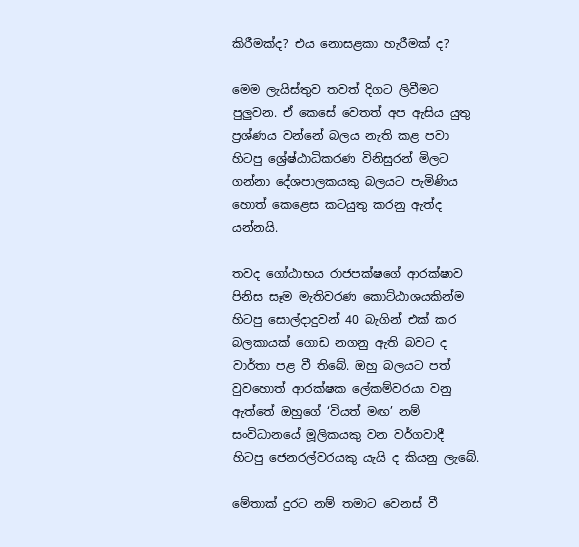කිරීමක්ද? එය නොසළකා හැරීමක් ද?

මෙම ලැයිස්තුව තවත් දිගට ලිවීමට පුලුවන. ඒ කෙසේ වෙතත් අප ඇසිය යුතු ප්‍රශ්ණය වන්නේ බලය නැති කළ පවා හිටපු ශ්‍රේෂ්ඨාධිකරණ විනිසුරන් මිලට ගන්නා දේශපාලකයකු බලයට පැමිණිය හොත් කෙළෙස කටයුතු කරනු ඇත්ද යන්නයි.

තවද ගෝඨාභය රාජපක්ෂගේ ආරක්ෂාව පිනිස සෑම මැතිවරණ කොට්ඨාශයකින්ම හිටපු සොල්දාදුවන් 40 බැගින් එක් කර බලකායක් ගොඩ නගනු ඇති බවට ද වාර්තා පළ වී තිබේ. ඔහු බලයට පත් වුවහොත් ආරක්ෂක ලේකම්වරයා වනු ඇත්තේ ඔහුගේ ‘වියත් මඟ’ නම් සංවිධානයේ මූලිකයකු වන වර්ගවාදී හිටපු ජෙනරල්වරයකු යැයි ද කියනු ලැබේ.

මේතාක් දුරට නම් තමාට වෙනස් වී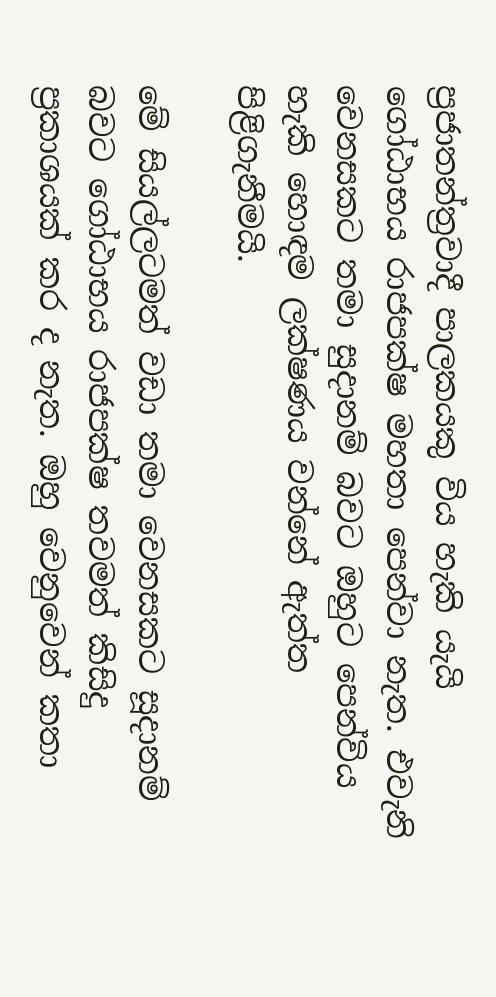ප්‍රජාතන්ත්‍රවාදී පාලකයකු විය හැකි යැයි ගෝඨාභය රාජපක්ෂ මහතා පෙන්වා නැත. එවැනි වෙනසකට තමා සුදානම් බවට ඔහුට පෙන්විය හැකි හොඳම ලක්ෂණය වන්නේ ඇත්ත පිළිගැනීමයි.

මේ සියල්ලටමත් වඩා තමා වෙනසකට සූදානම් බවට ගෝඨාභය රාජපක්ෂ තවමත් කිසිදු ප්‍රකාශයක් කර ද නැත. ඔහු වෙනුවෙන් කතා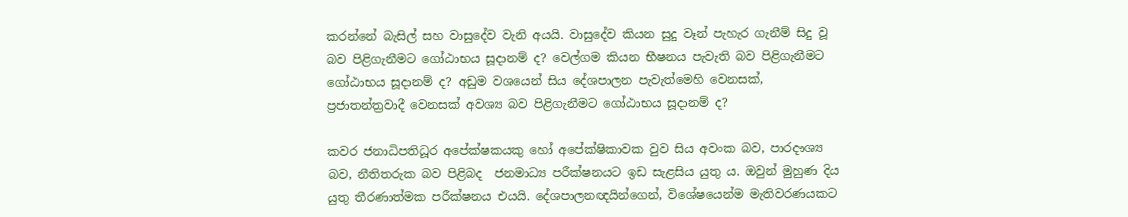කරන්නේ බැසිල් සහ වාසුදේව වැනි අයයි. වාසුදේව කියන සුදු වෑන් පැහැර ගැනීම් සිදු වූ බව පිළිගැනීමට ගෝඨාභය සූදානම් ද? වෙල්ගම කියන භීෂනය පැවැති බව පිළිගැනීමට ගෝඨාභය සූදානම් ද? අඩුම වශයෙන් සිය දේශපාලන පැවැත්මෙහි වෙනසක්, ප්‍රජාතන්ත්‍රවාදී වෙනසක් අවශ්‍ය බව පිළිගැනීමට ගෝඨාභය සූදානම් ද?

කවර ජනාධිපතිධූර අපේක්ෂකයකු හෝ අපේක්ෂිකාවක වුව සිය අවංක බව, පාරදෟශ්‍ය බව, නීතිතරුක බව පිළිබද  ජනමාධ්‍ය පරීක්ෂනයට ඉඩ සැළසිය යුතු ය. ඔවුන් මුහුණ දිය යුතු තීරණාත්මක පරීක්ෂනය එයයි. දේශපාලනඥයින්ගෙන්, විශේෂයෙන්ම මැතිවරණයකට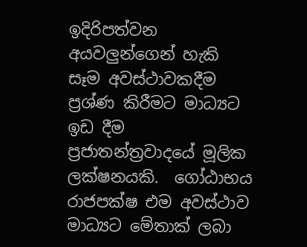ඉදිරිපත්වන අයවලුන්ගෙන් හැකි සෑම අවස්ථාවකදීම ප්‍රශ්ණ කිරීමට මාධ්‍යට ඉඩ දීම ප්‍රජාතන්ත්‍රවාදයේ මූලික ලක්ෂනයකි.  ගෝඨාභය රාජපක්ෂ එම අවස්ථාව මාධ්‍යට මේතාක් ලබා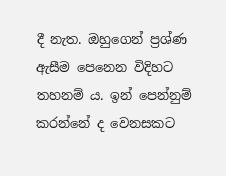දී නැත. ඔහුගෙන් ප්‍රශ්ණ ඇසීම පෙනෙන විදිහට තහනම් ය. ඉන් පෙන්නුම් කරන්නේ ද වෙනසකට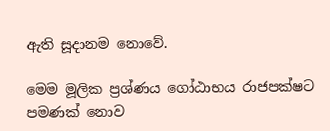ඇති සූදානම නොවේ.

මෙම මූලික ප්‍රශ්ණය ගෝඨාභය රාජපක්ෂට පමණක් නොව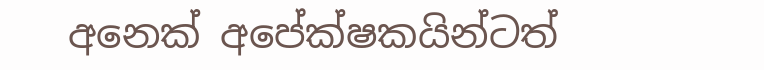අනෙක් අපේක්ෂකයින්ටත්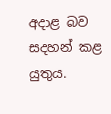අදාළ බව සදහන් කළ යුතුය.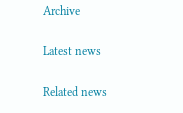Archive

Latest news

Related news